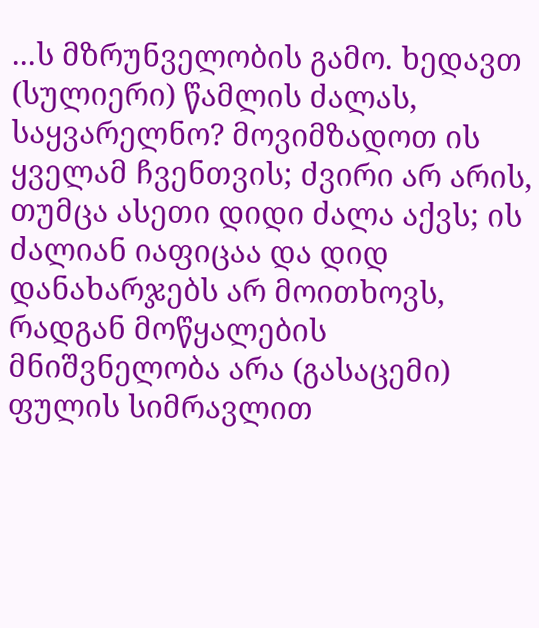...ს მზრუნველობის გამო. ხედავთ (სულიერი) წამლის ძალას, საყვარელნო? მოვიმზადოთ ის ყველამ ჩვენთვის; ძვირი არ არის, თუმცა ასეთი დიდი ძალა აქვს; ის ძალიან იაფიცაა და დიდ დანახარჯებს არ მოითხოვს, რადგან მოწყალების მნიშვნელობა არა (გასაცემი) ფულის სიმრავლით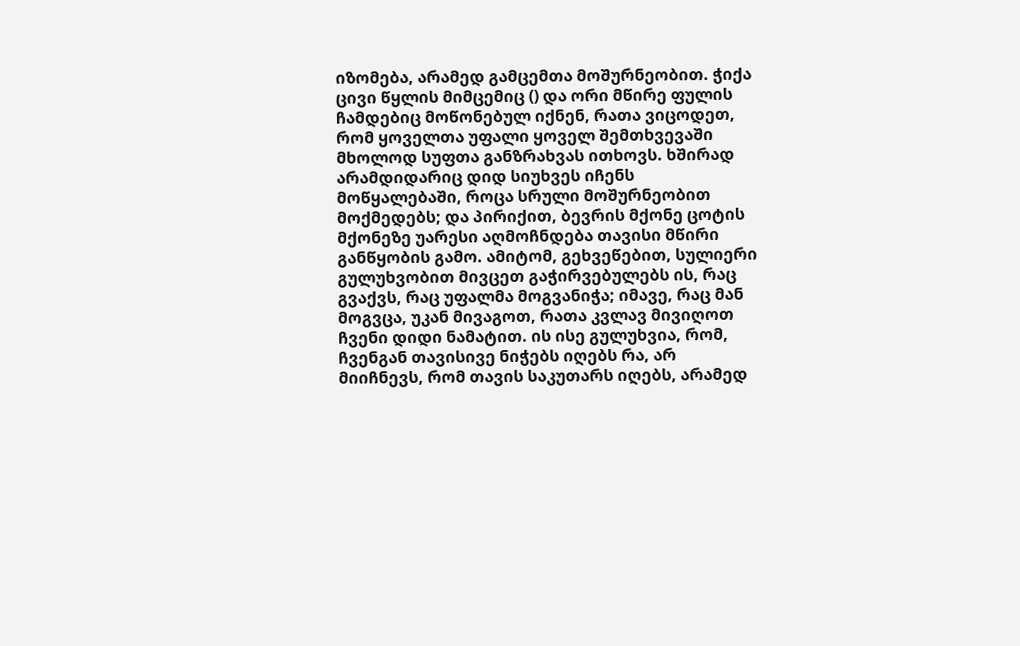იზომება, არამედ გამცემთა მოშურნეობით. ჭიქა ცივი წყლის მიმცემიც () და ორი მწირე ფულის ჩამდებიც მოწონებულ იქნენ, რათა ვიცოდეთ, რომ ყოველთა უფალი ყოველ შემთხვევაში მხოლოდ სუფთა განზრახვას ითხოვს. ხშირად არამდიდარიც დიდ სიუხვეს იჩენს მოწყალებაში, როცა სრული მოშურნეობით მოქმედებს; და პირიქით, ბევრის მქონე ცოტის მქონეზე უარესი აღმოჩნდება თავისი მწირი განწყობის გამო. ამიტომ, გეხვეწებით, სულიერი გულუხვობით მივცეთ გაჭირვებულებს ის, რაც გვაქვს, რაც უფალმა მოგვანიჭა; იმავე, რაც მან მოგვცა, უკან მივაგოთ, რათა კვლავ მივიღოთ ჩვენი დიდი ნამატით. ის ისე გულუხვია, რომ, ჩვენგან თავისივე ნიჭებს იღებს რა, არ მიიჩნევს, რომ თავის საკუთარს იღებს, არამედ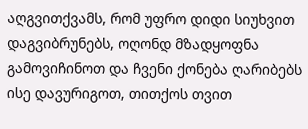აღგვითქვამს, რომ უფრო დიდი სიუხვით დაგვიბრუნებს, ოღონდ მზადყოფნა გამოვიჩინოთ და ჩვენი ქონება ღარიბებს ისე დავურიგოთ, თითქოს თვით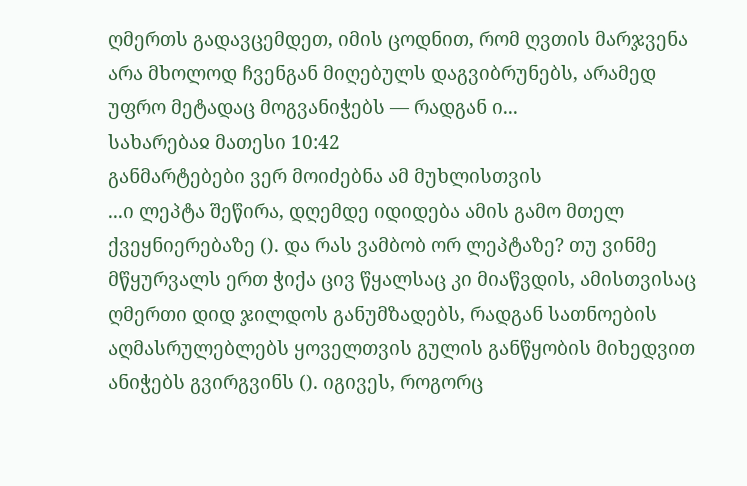ღმერთს გადავცემდეთ, იმის ცოდნით, რომ ღვთის მარჯვენა არა მხოლოდ ჩვენგან მიღებულს დაგვიბრუნებს, არამედ უფრო მეტადაც მოგვანიჭებს — რადგან ი...
სახარებაჲ მათესი 10:42
განმარტებები ვერ მოიძებნა ამ მუხლისთვის
...ი ლეპტა შეწირა, დღემდე იდიდება ამის გამო მთელ ქვეყნიერებაზე (). და რას ვამბობ ორ ლეპტაზე? თუ ვინმე მწყურვალს ერთ ჭიქა ცივ წყალსაც კი მიაწვდის, ამისთვისაც ღმერთი დიდ ჯილდოს განუმზადებს, რადგან სათნოების აღმასრულებლებს ყოველთვის გულის განწყობის მიხედვით ანიჭებს გვირგვინს (). იგივეს, როგორც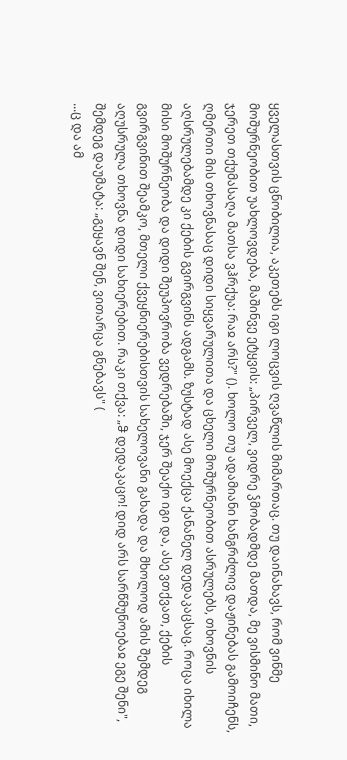ყველასთვის ცნობილია, აკეთებს იგი ლოცვის ღვაწლის მიმართაც. თუ დაინახავს, რომ ვინმე მოშურნეობით უახლოვდება, მაშინვე ეტყვის: „პირველ, ვიდრე ჴმობადმდე მათდა, მე ვისმინო მათი, ჯერეთ თქუმასაღა მათსა ვჰრქუა: რაჲ არს?" (). ხოლო თუ ადამიანი ხანგრძლივ დაჟინებას გამოიჩენს, ღმერთი მის თხოვნასაც დიდი სიყვარულითა და ცხელი მოშურნეობით ასრულებს, თხოვნის აღსრულებამდე კი ქების გვირგვინს ადგამს. ზუსტად ასე მოექცა ქანანელ დედაკაცსაც. როცა იხილა მისი მოშურნეობა და დიდი შეუპოვრობა ვედრებაში, ჯერ შეაქო იგი და, ასე ვთქვათ, ქების გვირგვინით შეამკო, მთელი ქვეყნიერებისთვის სახელოვანი გახადა და მხოლოდ ამის შემდეგ აღუსრულა თხოვნა დიდი სახიერებით. რაკი თქვა: „ჵ დედაკაცო! დიდ არს სარწმუნოებაჲ ეგე შენი", შემდეგ დაუმატა: „გეყავნ შენ, ვითარცა გნებავს" (
...ც და ამ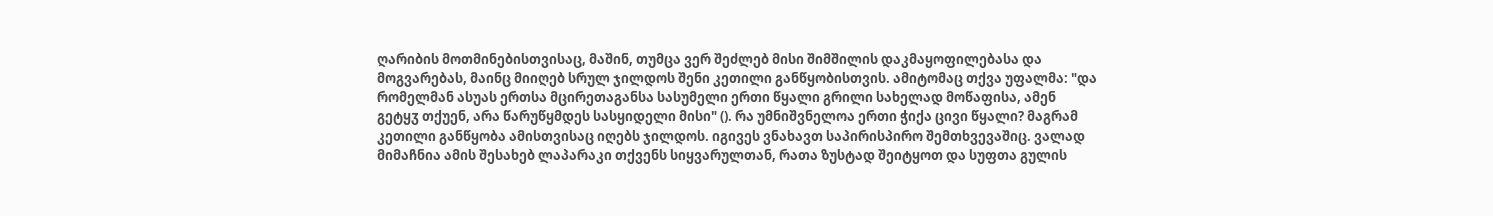ღარიბის მოთმინებისთვისაც, მაშინ, თუმცა ვერ შეძლებ მისი შიმშილის დაკმაყოფილებასა და მოგვარებას, მაინც მიიღებ სრულ ჯილდოს შენი კეთილი განწყობისთვის. ამიტომაც თქვა უფალმა: "და რომელმან ასუას ერთსა მცირეთაგანსა სასუმელი ერთი წყალი გრილი სახელად მოწაფისა, ამენ გეტყჳ თქუენ, არა წარუწყმდეს სასყიდელი მისი" (). რა უმნიშვნელოა ერთი ჭიქა ცივი წყალი? მაგრამ კეთილი განწყობა ამისთვისაც იღებს ჯილდოს. იგივეს ვნახავთ საპირისპირო შემთხვევაშიც. ვალად მიმაჩნია ამის შესახებ ლაპარაკი თქვენს სიყვარულთან, რათა ზუსტად შეიტყოთ და სუფთა გულის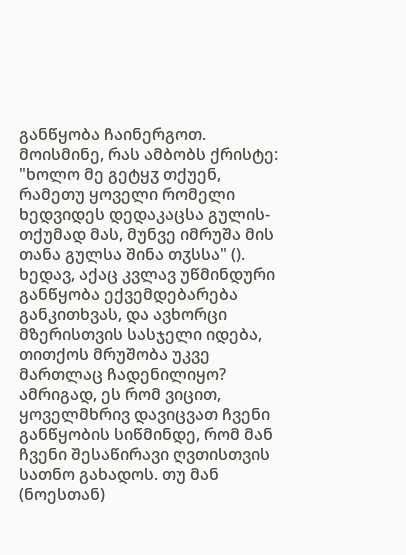განწყობა ჩაინერგოთ. მოისმინე, რას ამბობს ქრისტე: "ხოლო მე გეტყჳ თქუენ, რამეთუ ყოველი რომელი ხედვიდეს დედაკაცსა გულის-თქუმად მას, მუნვე იმრუშა მის თანა გულსა შინა თჳსსა" (). ხედავ, აქაც კვლავ უწმინდური განწყობა ექვემდებარება განკითხვას, და ავხორცი მზერისთვის სასჯელი იდება, თითქოს მრუშობა უკვე მართლაც ჩადენილიყო? ამრიგად, ეს რომ ვიცით, ყოველმხრივ დავიცვათ ჩვენი განწყობის სიწმინდე, რომ მან ჩვენი შესაწირავი ღვთისთვის სათნო გახადოს. თუ მან (ნოესთან)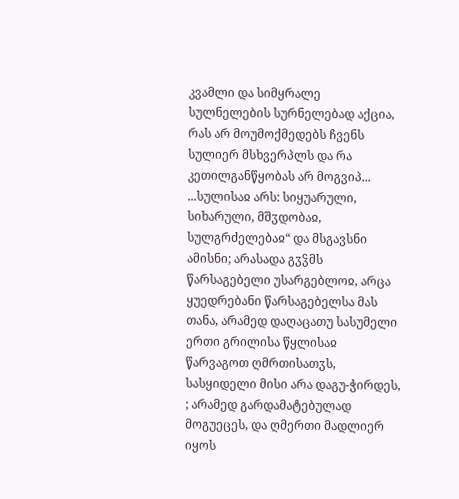კვამლი და სიმყრალე სულნელების სურნელებად აქცია, რას არ მოუმოქმედებს ჩვენს სულიერ მსხვერპლს და რა კეთილგანწყობას არ მოგვიპ...
...სულისაჲ არს: სიყუარული, სიხარული, მშჳდობაჲ, სულგრძელებაჲ“ და მსგავსნი ამისნი; არასადა გჳჴმს წარსაგებელი უსარგებლოჲ, არცა ყუედრებანი წარსაგებელსა მას თანა, არამედ დაღაცათუ სასუმელი ერთი გრილისა წყლისაჲ წარვაგოთ ღმრთისათჳს, სასყიდელი მისი არა დაგუ-ჭირდეს, ; არამედ გარდამატებულად მოგუეცეს, და ღმერთი მადლიერ იყოს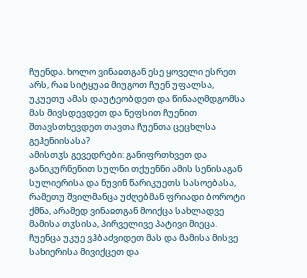ჩუენდა. ხოლო ვინაჲთგან ესე ყოველი ესრეთ არს, რაჲ სიტყუაჲ მიუგოთ ჩუენ უფალსა, უკუეთუ ამას დაუტეობდეთ და წინააღმდგომსა მას მივსდევდეთ და ნეფსით ჩუენით შთავსთხევდეთ თავთა ჩუენთა ცეცხლსა გეჰენიისასა?
ამისთჳს გევედრები: განიფრთხვეთ და განიკურნენით სულნი თქუენნი ამის სენისაგან სულიერისა და ნუვინ წარიკუეთს სასოებასა, რამეთუ შვილმანცა უძღებმან ფრიადი ბოროტი ქმნა, არამედ ვინაჲთგან მოიქცა სახლადვე მამისა თჳსისა, პირველივე პატივი მიეცა. ჩუენცა უკუე ვჰბაძვიდეთ მას და მამისა მისვე სახიერისა მივიქცეთ და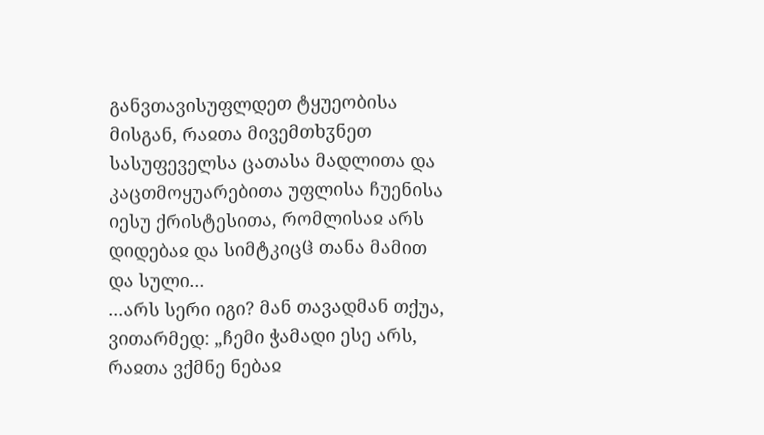განვთავისუფლდეთ ტყუეობისა მისგან, რაჲთა მივემთხჳნეთ სასუფეველსა ცათასა მადლითა და კაცთმოყუარებითა უფლისა ჩუენისა იესუ ქრისტესითა, რომლისაჲ არს დიდებაჲ და სიმტკიცჱ თანა მამით და სული...
...არს სერი იგი? მან თავადმან თქუა, ვითარმედ: „ჩემი ჭამადი ესე არს, რაჲთა ვქმნე ნებაჲ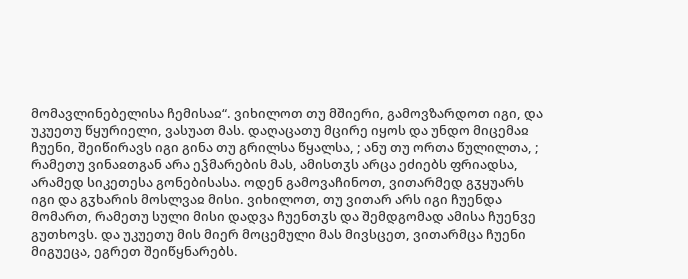მომავლინებელისა ჩემისაჲ“. ვიხილოთ თუ მშიერი, გამოვზარდოთ იგი, და უკუეთუ წყურიელი, ვასუათ მას. დაღაცათუ მცირე იყოს და უნდო მიცემაჲ ჩუენი, შეიწირავს იგი გინა თუ გრილსა წყალსა, ; ანუ თუ ორთა წულილთა, ; რამეთუ ვინაჲთგან არა ეჴმარების მას, ამისთჳს არცა ეძიებს ფრიადსა, არამედ სიკეთესა გონებისასა. ოდენ გამოვაჩინოთ, ვითარმედ გჳყუარს იგი და გჳხარის მოსლვაჲ მისი. ვიხილოთ, თუ ვითარ არს იგი ჩუენდა მომართ, რამეთუ სული მისი დადვა ჩუენთჳს და შემდგომად ამისა ჩუენვე გუთხოვს. და უკუეთუ მის მიერ მოცემული მას მივსცეთ, ვითარმცა ჩუენი მიგუეცა, ეგრეთ შეიწყნარებს.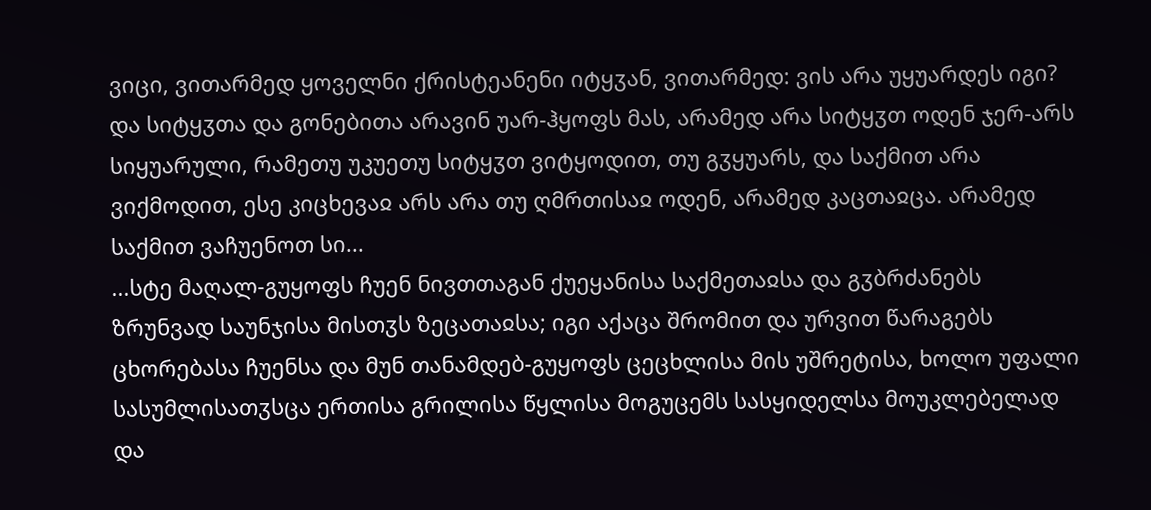ვიცი, ვითარმედ ყოველნი ქრისტეანენი იტყჳან, ვითარმედ: ვის არა უყუარდეს იგი? და სიტყჳთა და გონებითა არავინ უარ-ჰყოფს მას, არამედ არა სიტყჳთ ოდენ ჯერ-არს სიყუარული, რამეთუ უკუეთუ სიტყჳთ ვიტყოდით, თუ გჳყუარს, და საქმით არა ვიქმოდით, ესე კიცხევაჲ არს არა თუ ღმრთისაჲ ოდენ, არამედ კაცთაჲცა. არამედ საქმით ვაჩუენოთ სი...
...სტე მაღალ-გუყოფს ჩუენ ნივთთაგან ქუეყანისა საქმეთაჲსა და გჳბრძანებს ზრუნვად საუნჯისა მისთჳს ზეცათაჲსა; იგი აქაცა შრომით და ურვით წარაგებს ცხორებასა ჩუენსა და მუნ თანამდებ-გუყოფს ცეცხლისა მის უშრეტისა, ხოლო უფალი სასუმლისათჳსცა ერთისა გრილისა წყლისა მოგუცემს სასყიდელსა მოუკლებელად და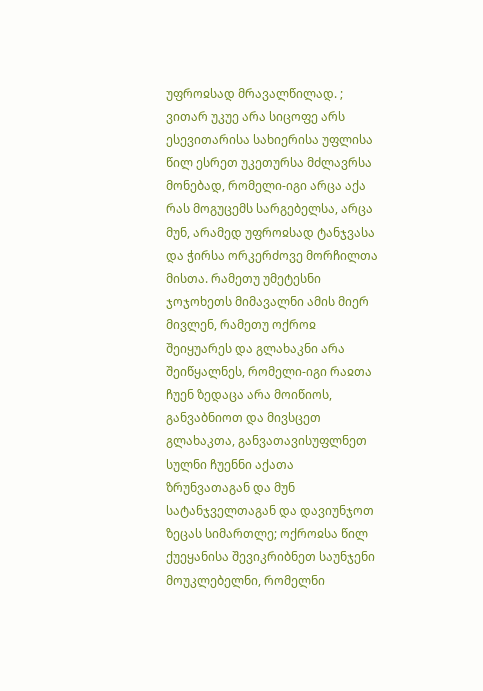უფროჲსად მრავალწილად. ; ვითარ უკუე არა სიცოფე არს ესევითარისა სახიერისა უფლისა წილ ესრეთ უკეთურსა მძლავრსა მონებად, რომელი-იგი არცა აქა რას მოგუცემს სარგებელსა, არცა მუნ, არამედ უფროჲსად ტანჯვასა და ჭირსა ორკერძოვე მორჩილთა მისთა. რამეთუ უმეტესნი ჯოჯოხეთს მიმავალნი ამის მიერ მივლენ, რამეთუ ოქროჲ შეიყუარეს და გლახაკნი არა შეიწყალნეს, რომელი-იგი რაჲთა ჩუენ ზედაცა არა მოიწიოს, განვაბნიოთ და მივსცეთ გლახაკთა, განვათავისუფლნეთ სულნი ჩუენნი აქათა ზრუნვათაგან და მუნ სატანჯველთაგან და დავიუნჯოთ ზეცას სიმართლე; ოქროჲსა წილ ქუეყანისა შევიკრიბნეთ საუნჯენი მოუკლებელნი, რომელნი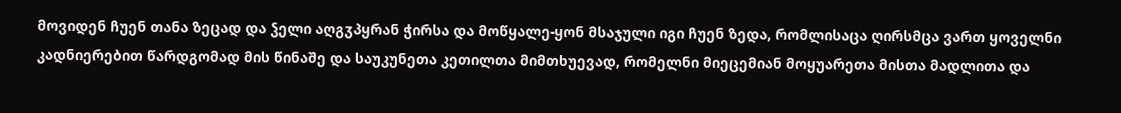მოვიდენ ჩუენ თანა ზეცად და ჴელი აღგჳპყრან ჭირსა და მოწყალე-ყონ მსაჯული იგი ჩუენ ზედა, რომლისაცა ღირსმცა ვართ ყოველნი კადნიერებით წარდგომად მის წინაშე და საუკუნეთა კეთილთა მიმთხუევად, რომელნი მიეცემიან მოყუარეთა მისთა მადლითა და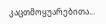კაცთმოყუარებითა...